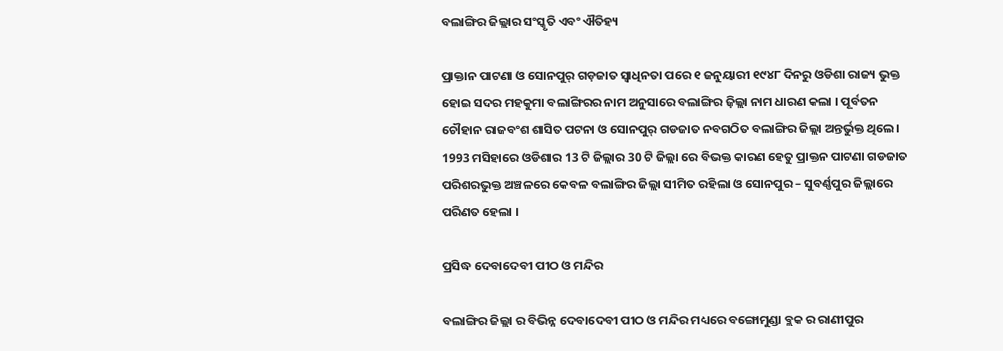ବଲାଙ୍ଗିର ଜିଲ୍ଲାର ସଂସ୍କୃତି ଏବଂ ଐତିହ୍ୟ

ପ୍ରାକ୍ତାନ ପାଟଣା ଓ ସୋନପୁର୍ ଗଡ଼ଜାତ ସ୍ବାଧିନତା ପରେ ୧ ଜନୁୟାରୀ ୧୯୪୮ ଦିନରୁ ଓଡିଶା ରାଜ୍ୟ ଭୁକ୍ତ ହୋଇ ସଦର ମହକୁମା ବଲାଙ୍ଗିରର ନାମ ଅନୁସାରେ ବଲାଙ୍ଗିର ଜ଼ିଲ୍ଲା ନାମ ଧାରଣ କଲା । ପୂର୍ବତନ ଚୌହାନ ରାଜବଂଶ ଶାସିତ ପଟନା ଓ ସୋନପୁର୍ ଗଡଜାତ ନବଗଠିତ ବଲାଙ୍ଗିର ଜିଲ୍ଲା ଅନ୍ତର୍ଭୁକ୍ତ ଥିଲେ। 1993 ମସିହାରେ ଓଡିଶାର 13 ଟି ଜିଲ୍ଲାର 30 ଟି ଜିଲ୍ଲା ରେ ବିଭକ୍ତ କାରଣ ହେତୁ ପ୍ରାକ୍ତନ ପାଟଣା ଗଡଜାତ ପରିଶରଭୁକ୍ତ ଅଞ୍ଚଳରେ କେବଳ ବଲାଙ୍ଗିର ଜିଲ୍ଲା ସୀମିତ ରହିଲା ଓ ସୋନପୁର – ସୁବର୍ଣ୍ଣପୁର ଜିଲ୍ଲାରେ ପରିଣତ ହେଲା ।

ପ୍ରସିଦ୍ଧ ଦେବାଦେବୀ ପୀଠ ଓ ମନ୍ଦିର

ବଲାଙ୍ଗିର ଜିଲ୍ଲା ର ବିଭିନ୍ନ ଦେବାଦେବୀ ପୀଠ ଓ ମନ୍ଦିର ମଧ୍ୟରେ ବଙ୍ଗୋମୁଣ୍ଡା ବ୍ଲକ ର ରାଣୀପୁର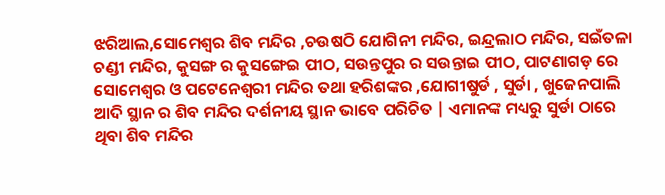ଝରିଆଲ,ସୋମେଶ୍ଵର ଶିବ ମନ୍ଦିର ,ଚଉଷଠି ଯୋଗିନୀ ମନ୍ଦିର, ଇନ୍ଦ୍ରଲାଠ ମନ୍ଦିର, ସଇଁତଳା ଚଣ୍ଡୀ ମନ୍ଦିର, କୁସଙ୍ଗ ର କୁସଙ୍ଗେଇ ପୀଠ, ସଉନ୍ତପୁର ର ସଉନ୍ତାଇ ପୀଠ, ପାଟଣାଗଡ଼ ରେ ସୋମେଶ୍ଵର ଓ ପଟେନେଶ୍ଵରୀ ମନ୍ଦିର ତଥା ହରିଶଙ୍କର ,ଯୋଗୀଷୁର୍ଡ , ସୁର୍ଡା , ଖୁଜେନପାଲି ଆଦି ସ୍ଥାନ ର ଶିବ ମନ୍ଦିର ଦର୍ଶନୀୟ ସ୍ଥାନ ଭାବେ ପରିଚିତ | ଏମାନଙ୍କ ମଧ୍ୟରୁ ସୁର୍ଡା ଠାରେ ଥିବା ଶିବ ମନ୍ଦିର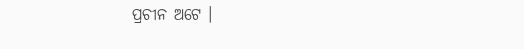ପ୍ରଚୀନ ଅଟେ ।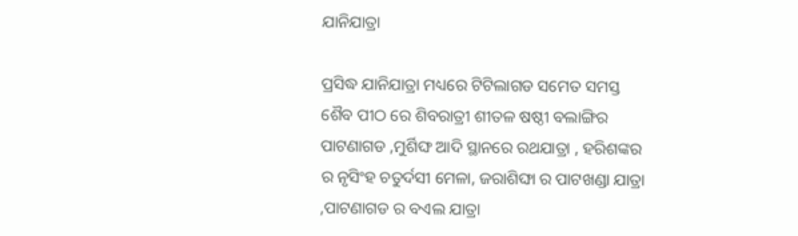ଯାନିଯାତ୍ରା

ପ୍ରସିଦ୍ଧ ଯାନିଯାତ୍ରା ମଧ୍ୟରେ ଟିଟିଲାଗଡ ସମେତ ସମସ୍ତ ଶୈବ ପୀଠ ରେ ଶିବରାତ୍ରୀ ଶୀତଳ ଷଷ୍ଠୀ ବଲାଙ୍ଗିର ପାଟଣାଗଡ ,ମୁର୍ଶିଙ୍ଘ ଆଦି ସ୍ଥାନରେ ରଥଯାତ୍ରା , ହରିଶଙ୍କର ର ନୃସିଂହ ଚତୁର୍ଦସୀ ମେଳା, ଜରାଶିଙ୍ଘା ର ପାଟଖଣ୍ଡା ଯାତ୍ରା ,ପାଟଣାଗଡ ର ବଏଲ ଯାତ୍ରା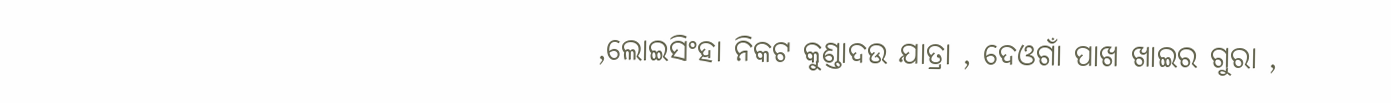,ଲୋଇସିଂହା ନିକଟ କୁଣ୍ଡାଦଉ ଯାତ୍ରା , ଦେଓଗାଁ ପାଖ ଖାଇର ଗୁରା ,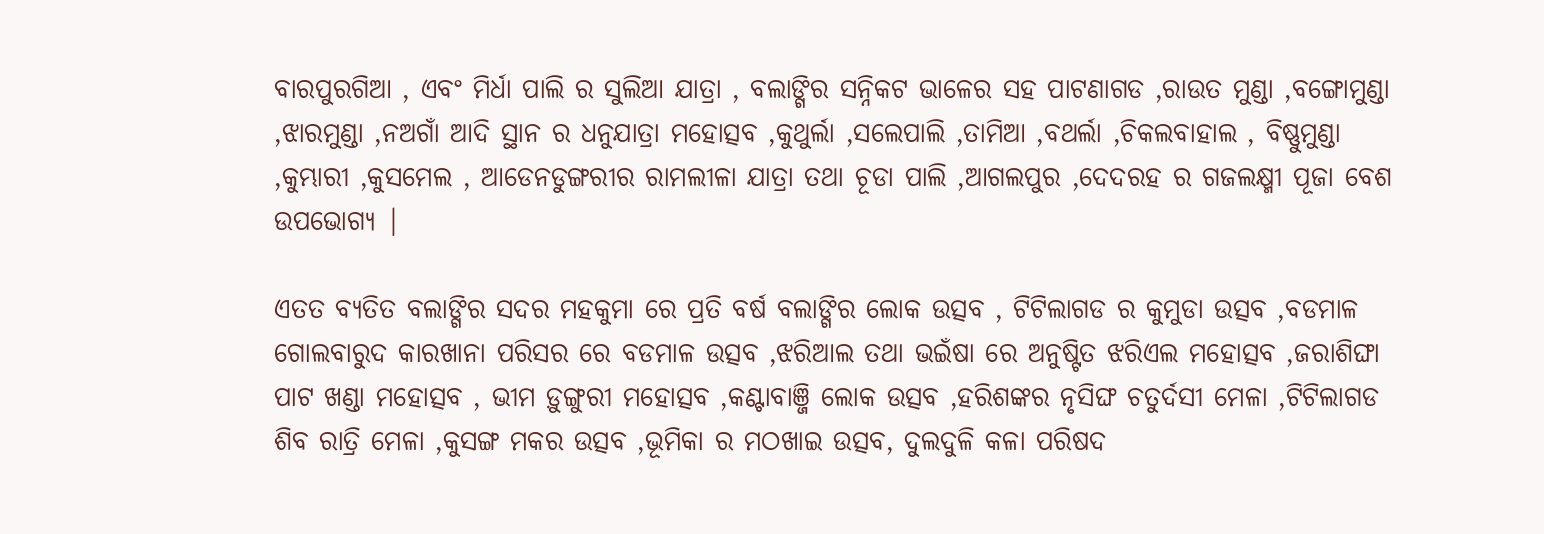ବାରପୁରଗିଆ , ଏବଂ ମିର୍ଧା ପାଲି ର ସୁଲିଆ ଯାତ୍ରା , ବଲାଙ୍ଗିର ସନ୍ନିକଟ ଭାଳେର ସହ ପାଟଣାଗଡ ,ରାଉତ ମୁଣ୍ଡା ,ବଙ୍ଗୋମୁଣ୍ଡା ,ଝାରମୁଣ୍ଡା ,ନଅଗାଁ ଆଦି ସ୍ଥାନ ର ଧନୁଯାତ୍ରା ମହୋତ୍ସବ ,କୁଥୁର୍ଲା ,ସଲେପାଲି ,ତାମିଆ ,ବଥର୍ଲା ,ଚିକଲବାହାଲ , ବିଷ୍ଣୁମୁଣ୍ଡା ,କୁମ୍ଭାରୀ ,କୁସମେଲ , ଆଡେନଡୁଙ୍ଗରୀର ରାମଲୀଳା ଯାତ୍ରା ତଥା ଚୂଡା ପାଲି ,ଆଗଲପୁର ,ଦେଦରହ ର ଗଜଲକ୍ଷ୍ମୀ ପୂଜା ବେଶ ଉପଭୋଗ୍ୟ |

ଏତତ ବ୍ୟତିତ ବଲାଙ୍ଗିର ସଦର ମହକୁମା ରେ ପ୍ରତି ବର୍ଷ ବଲାଙ୍ଗିର ଲୋକ ଉତ୍ସବ , ଟିଟିଲାଗଡ ର କୁମୁଡା ଉତ୍ସବ ,ବଡମାଳ ଗୋଲବାରୁଦ କାରଖାନା ପରିସର ରେ ବଡମାଳ ଉତ୍ସବ ,ଝରିଆଲ ତଥା ଭଇଁଷା ରେ ଅନୁଷ୍ଟିତ ଝରିଏଲ ମହୋତ୍ସବ ,ଜରାଶିଙ୍ଘା ପାଟ ଖଣ୍ଡା ମହୋତ୍ସବ , ଭୀମ ଡ଼ୁଙ୍ଗୁରୀ ମହୋତ୍ସବ ,କଣ୍ଟାବାଞ୍ଜି ଲୋକ ଉତ୍ସବ ,ହରିଶଙ୍କର ନୃସିଙ୍ଘ ଚତୁର୍ଦସୀ ମେଳା ,ଟିଟିଲାଗଡ ଶିବ ରାତ୍ରି ମେଳା ,କୁସଙ୍ଗ ମକର ଉତ୍ସବ ,ଭୂମିକା ର ମଠଖାଇ ଉତ୍ସବ, ଦୁଲଦୁଳି କଳା ପରିଷଦ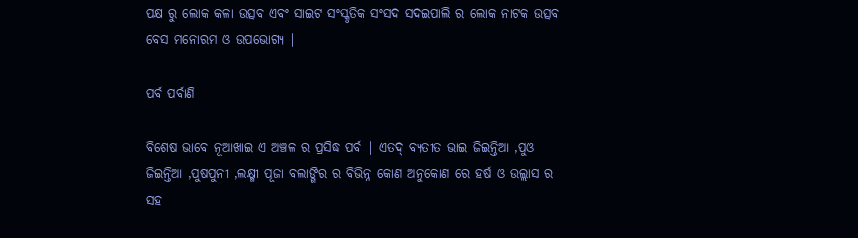ପକ୍ଷ ରୁ ଲୋକ କଳା ଉତ୍ସବ ଏବଂ ସାଇଟ ସଂସ୍କୃତିକ ସଂସଦ ସଦଇପାଲି ର ଲୋକ ନାଟକ ଉତ୍ସବ ବେସ ମନୋରମ ଓ ଉପଭୋଗ୍ୟ |

ପର୍ବ ପର୍ବାଣି

ବିଶେଷ ଭାବେ ନୂଆଖାଇ ଏ ଅଞ୍ଚଳ ର ପ୍ରସିଦ୍ଧ ପର୍ବ | ଏତଦ୍ ବ୍ୟତୀତ ଭାଇ ଜିଇନ୍ତିଆ ,ପୁଓ ଜିଇନ୍ତିଆ ,ପୁଷପୁନୀ ,ଲକ୍ଷ୍ମୀ ପୂଜା ବଲାଙ୍ଗିର ର ବିଭିନ୍ନ କୋଣ ଅନୁକୋଣ ରେ ହର୍ଷ ଓ ଉଲ୍ଲାସ ର ସହ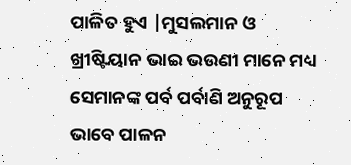ପାଳିତ ହୁଏ |ମୁସଲମାନ ଓ ଖ୍ରୀଷ୍ଟିୟାନ ଭାଇ ଭଉଣୀ ମାନେ ମଧ୍ୟ ସେମାନଙ୍କ ପର୍ବ ପର୍ବାଣି ଅନୁରୂପ ଭାବେ ପାଳନ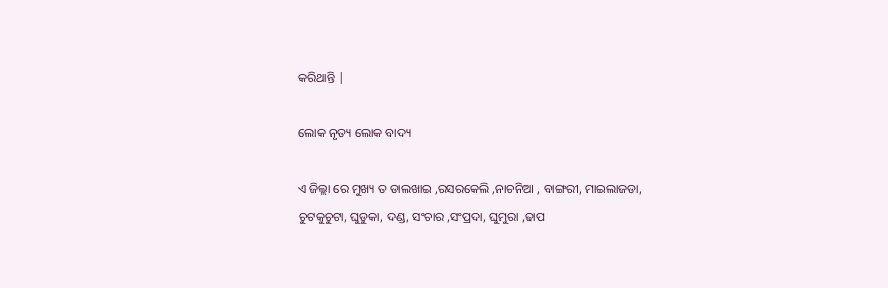କରିଥାନ୍ତି |

ଲୋକ ନୃତ୍ୟ ଲୋକ ବାଦ୍ୟ

ଏ ଜିଲ୍ଲା ରେ ମୁଖ୍ୟ ତ ଡାଲଖାଇ ,ରସରକେଲି ,ନାଚନିଆ , ବାଙ୍ଗରୀ, ମାଇଲାଜଡା, ଚୁଟକୁଚୁଟା, ଘୁଡୁକା, ଦଣ୍ଡ, ସଂଚାର ,ସଂପ୍ରଦା, ଘୁମୁରା ,ଢାପ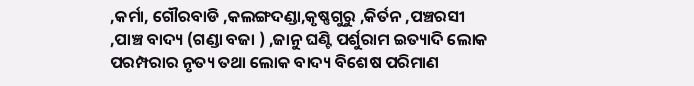,କର୍ମା, ଗୌରବାଡି ,କଲଙ୍ଗଦଣ୍ଡା,କୃଷ୍ଣଗୁରୁ ,କିର୍ତନ ,ପଞ୍ଚରସୀ ,ପାଞ୍ଚ ବାଦ୍ୟ (ଗଣ୍ଡା ବଜା ) ,ଜାନୁ ଘଣ୍ଟି ପର୍ଶୁରାମ ଇତ୍ୟାଦି ଲୋକ ପରମ୍ପରାର ନୃତ୍ୟ ତଥା ଲୋକ ବାଦ୍ୟ ବିଶେଷ ପରିମାଣ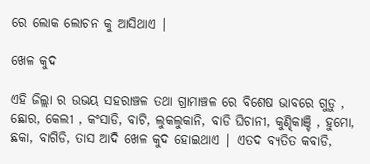ରେ ଲୋକ ଲୋଚନ କୁ ଆସିଥାଏ |

ଖେଳ କୁଦ

ଏହି ଜିଲ୍ଲା ର ଉଭୟ ସହରାଞ୍ଚଳ ତଥା ଗ୍ରାମାଞ୍ଚଳ ରେ ବିଶେଷ ଭାବରେ ଗୁଡ଼ୁ , ଛୋର, କେଲୀ , କଂସାଡି, ବାଟି, ଲୁକଲୁକାନି, ବାଡି ଘିଚାନୀ, କୁଣ୍ଢିକାଞ୍ଚି , ହୁମୋ, ଛକା, ବାଗିଡି, ତାସ ଆଦି ଖେଳ କୁଦ ହୋଇଥାଏ | ଏତଦ ବ୍ୟତିତ କବାଡି,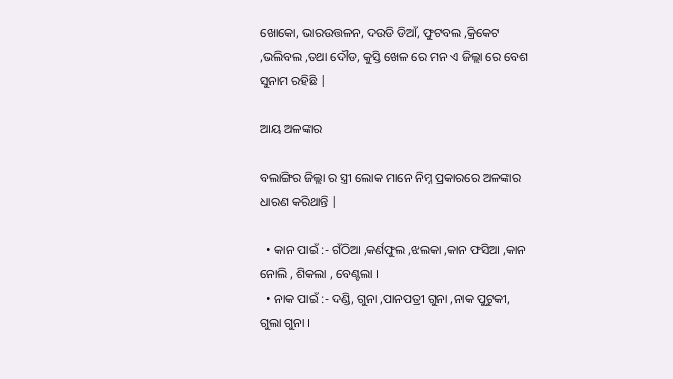ଖୋକୋ, ଭାରଉତ୍ତଳନ, ଦଉଡି ଡିଆଁ, ଫୁଟବଲ ,କ୍ରିକେଟ ,ଭଲିବଲ ,ତଥା ଦୌଡ, କୁସ୍ତି ଖେଳ ରେ ମନ ଏ ଜିଲ୍ଲା ରେ ବେଶ ସୁନାମ ରହିଛି |

ଆୟ ଅଳଙ୍କାର

ବଲାଙ୍ଗିର ଜିଲ୍ଲା ର ସ୍ତ୍ରୀ ଲୋକ ମାନେ ନିମ୍ନ ପ୍ରକାରରେ ଅଳଙ୍କାର ଧାରଣ କରିଥାନ୍ତି |

  • କାନ ପାଇଁ :- ଗଁଠିଆ ,କର୍ଣଫୁଲ ,ଝଲକା ,କାନ ଫସିଆ ,କାନ ନୋଲି , ଶିକଲା , ବେଣ୍ଟଲା ।
  • ନାକ ପାଇଁ :- ଦଣ୍ଡି, ଗୁନା ,ପାନପତ୍ରୀ ଗୁନା ,ନାକ ପୁଟୁକୀ, ଗୁଲା ଗୁନା ।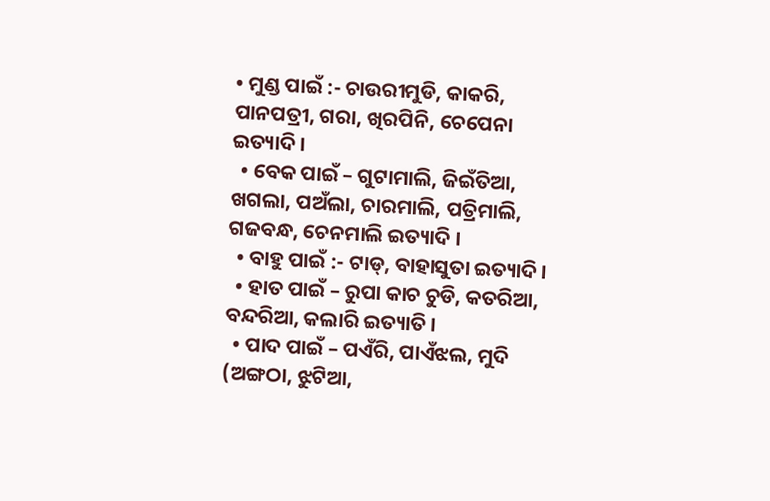• ମୁଣ୍ଡ ପାଇଁ :- ଚାଉରୀମୁଡି, କାକରି, ପାନପତ୍ରୀ, ଗରା, ଖିରପିନି, ଚେପେନା ଇତ୍ୟାଦି ।
  • ବେକ ପାଇଁ – ଗୁଟାମାଲି, ଜିଇଁତିଆ, ଖଗଲା, ପଅଁଲା, ଚାରମାଲି, ପତ୍ରିମାଲି, ଗଜବନ୍ଧ, ଚେନମାଲି ଇତ୍ୟାଦି ।
  • ବାହୁ ପାଇଁ :- ଟାଡ୍, ବାହାସୁତା ଇତ୍ୟାଦି ।
  • ହାତ ପାଇଁ – ରୁପା କାଚ ଚୁଡି, କତରିଆ, ବନ୍ଦରିଆ, କଲାରି ଇତ୍ୟାତି ।
  • ପାଦ ପାଇଁ – ପଏଁରି, ପାଏଁଝଲ, ମୁଦି (ଅଙ୍ଗଠା, ଝୁଟିଆ,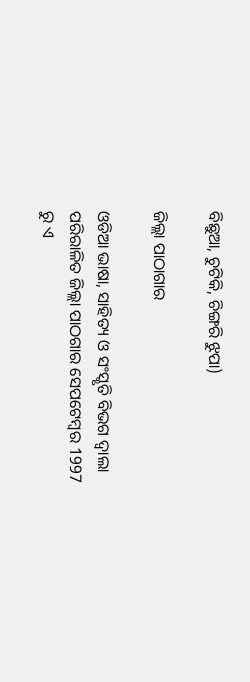ବିଛୁଆ, ଚୁଟିକି, ଚିଙ୍ଗରି ଝୁପା)

ଜିଲ୍ଲା ପାଠାଗାର

ଓଡିଆ ଭାଷା, ସାହିତ୍ୟ ଓ ସଂସ୍କୃତି ବିଭଗ ଦ୍ବାଲା ପରିରାଳିତ ଜିଲ୍ଲା ପାଠଗାର ସେପଟେମ୍ବର 1997 ରୁ ଏ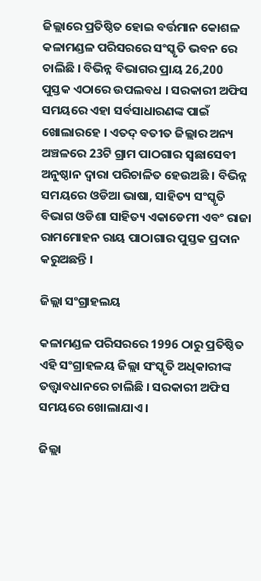ଜିଲ୍ଲାରେ ପ୍ରତିଷ୍ଠିତ ହୋଇ ବର୍ତ୍ତମାନ କୋଶଳ କଳାମଣ୍ଡଳ ପରିସରରେ ସଂସ୍କୃତି ଭବନ ରେ ଚାଲିଛି । ବିଭିନ୍ନ ବିଭାଗର ପ୍ରାୟ 26,200 ପୁସ୍ତକ ଏଠାରେ ଉପଲବଧ । ସରକାରୀ ଅଫିସ ସମୟରେ ଏହା ସର୍ବସାଧାରଣଙ୍କ ପାଇଁ ଖୋଲାରହେ । ଏତଦ୍ ବତୀତ ଜିଲ୍ଲାର ଅନ୍ୟ ଅଞ୍ଚଳରେ 23ଟି ଗ୍ରାମ ପାଠଗାର ସ୍ବଛାସେବୀ ଅନୁଷ୍ଠାନ ଦ୍ବାରା ପରିଚାଳିତ ହେଉଅଛି । ବିଭିନ୍ନ ସମୟରେ ଓଡିଆ ଭାଷା, ସାହିତ୍ୟ ସଂସ୍କୃତି ବିଭାଗ ଓଡିଶା ସାହିତ୍ୟ ଏକାଡେମୀ ଏବଂ ରାଜା ରାମମୋହନ ରାୟ ପାଠାଗାର ପୁସ୍ତକ ପ୍ରଦାନ କରୁଅଛନ୍ତି ।

ଜିଲ୍ଲା ସଂଗ୍ରାହଲୟ

କଳାମଣ୍ଡଳ ପରିସରରେ 1996 ଠାରୁ ପ୍ରତିଷ୍ଠିତ ଏହି ସଂଗ୍ରାହଳୟ ଜିଲ୍ଲା ସଂସ୍କୃତି ଅଧିକାରୀଙ୍କ ତତ୍ତ୍ବାବଧାନରେ ଚାଲିଛି । ସରକାରୀ ଅଫିସ ସମୟରେ ଖୋଲାଯାଏ ।

ଜିଲ୍ଲା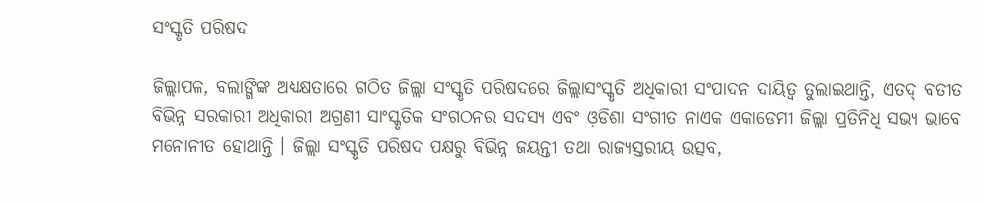ସଂସ୍କୃତି ପରିଷଦ

ଜିଲ୍ଲାପଳ, ବଲାଙ୍ଗିଙ୍କ ଅଧ୍ୟକ୍ଷତାରେ ଗଠିତ ଜିଲ୍ଲା ସଂସ୍କୃତି ପରିଷଦରେ ଜିଲ୍ଲାସଂସ୍କୃତି ଅଧିକାରୀ ସଂପାଦନ ଦାୟିତ୍ବ ତୁଲାଇଥାନ୍ତି, ଏତଦ୍ ବତୀତ ବିଭିନ୍ନ ସରକାରୀ ଅଧିକାରୀ ଅଗ୍ରଣୀ ସାଂସ୍କୃତିକ ସଂଗଠନର ସଦସ୍ୟ ଏବଂ ଓ଼ଡିଶା ସଂଗୀତ ନାଏକ ଏକାଡେମୀ ଜିଲ୍ଲା ପ୍ରତିନିଧି ସଭ୍ୟ ଭାବେ ମନୋନୀତ ହୋଥାନ୍ତି । ଜିଲ୍ଲା ସଂସ୍କୃତି ପରିଷଦ ପକ୍ଷରୁ ବିଭିନ୍ନ ଜୟନ୍ତୀ ତଥା ରାଜ୍ୟସ୍ତରୀୟ ଉତ୍ସବ,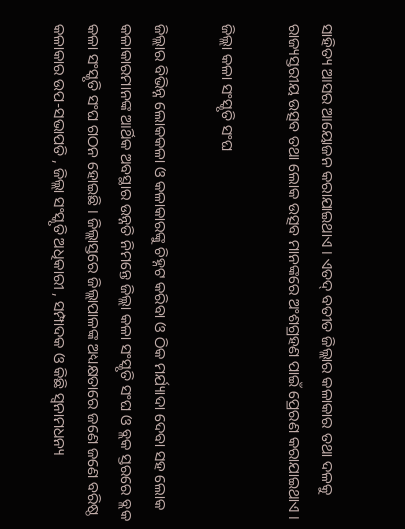ସାହିତ୍ୟ ଆସର ଆୟୋଜନ କରାଯାଇଥାଏ । ଏତଦ୍ ବତୀତ ଜିଲ୍ଲାର କଳାକାର ତଥା ଦଳକୁ ରାଜ୍ୟସ୍ତରୀୟ ଉତ୍ସବ ତଥା ଲୋକ ଉତ୍ସବ ମାନଙ୍କରେ ଅଂଶଗ୍ରହଣ ପାଇଁ ପ୍ରେରଣ କରାଯାଇଥାଏ ।

ଜିଲ୍ଲା କଳା ସଂସ୍କୃତି ସଂଘ

ଜିଲ୍ଲାର ବିଭିନ୍ନ ଲୋକକଳା ଓ କଳାକାରଙ୍କୁ ଚିହ୍ନଟ କରିବା ଓ ଠିକ ମର୍ଯ୍ୟାଦା ଦେବା ସହ ଲୋକ କଳାକାରମାନଙ୍କ ଆର୍ଥିକ ଅବସ୍ଥାର ଉନ୍ନତି ନିମନ୍ତେ ଜିଲ୍ଲା କଳା ସଂସ୍କୃତି ସଂଘ ଓ ବ୍ଲକ ସ୍ତରରେ ବ୍ଲକ କଳା ସଂସ୍କୃତି ସଂଘ ଗଠନ ହୋଇଛି । ଜିଲ୍ଲାସ୍ତରେ ଜିଲ୍ଲାପାଳଙ୍କ ଅଧ୍ୟକ୍ଷତାରେ ଜଣେ ଜଣେ ବରିଷ୍ଠ କଳାକାର ଉପ-ସଭାପତି , ଜିଲ୍ଲା ସଂସ୍କୃତି ଅଧିକାରୀ , ସମ୍ପାଦକ ଓ କିଛି ସ୍ବନାମଧନ୍ୟ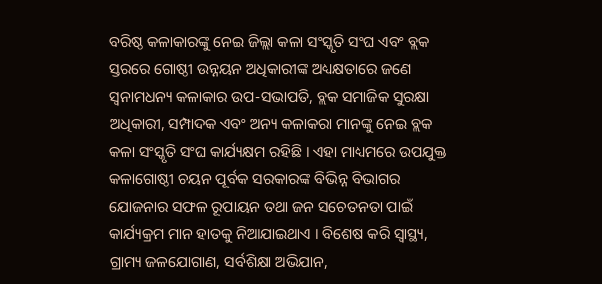ବରିଷ୍ଠ କଳାକାରଙ୍କୁ ନେଇ ଜିଲ୍ଲା କଳା ସଂସ୍କୃତି ସଂଘ ଏବଂ ବ୍ଲକ ସ୍ତରରେ ଗୋଷ୍ଠୀ ଉନ୍ନୟନ ଅଧିକାରୀଙ୍କ ଅଧ୍ୟକ୍ଷତାରେ ଜଣେ ସ୍ବନାମଧନ୍ୟ କଳାକାର ଉପ-ସଭାପତି, ବ୍ଲକ ସମାଜିକ ସୁରକ୍ଷା ଅଧିକାରୀ, ସମ୍ପାଦକ ଏବଂ ଅନ୍ୟ କଳାକରା ମାନଙ୍କୁ ନେଇ ବ୍ଲକ କଳା ସଂସ୍କୃତି ସଂଘ କାର୍ଯ୍ୟକ୍ଷମ ରହିଛି । ଏହା ମାଧ୍ୟମରେ ଉପଯୁକ୍ତ କଳାଗୋଷ୍ଠୀ ଚୟନ ପୂର୍ବକ ସରକାରଙ୍କ ବିଭିନ୍ନ ବିଭାଗର ଯୋଜନାର ସଫଳ ରୂପାୟନ ତଥା ଜନ ସଚେତନତା ପାଇଁ କାର୍ଯ୍ୟକ୍ରମ ମାନ ହାତକୁ ନିଆଯାଇଥାଏ । ବିଶେଷ କରି ସ୍ବାସ୍ଥ୍ୟ, ଗ୍ରାମ୍ୟ ଜଳଯୋଗାଣ, ସର୍ବଶିକ୍ଷା ଅଭିଯାନ,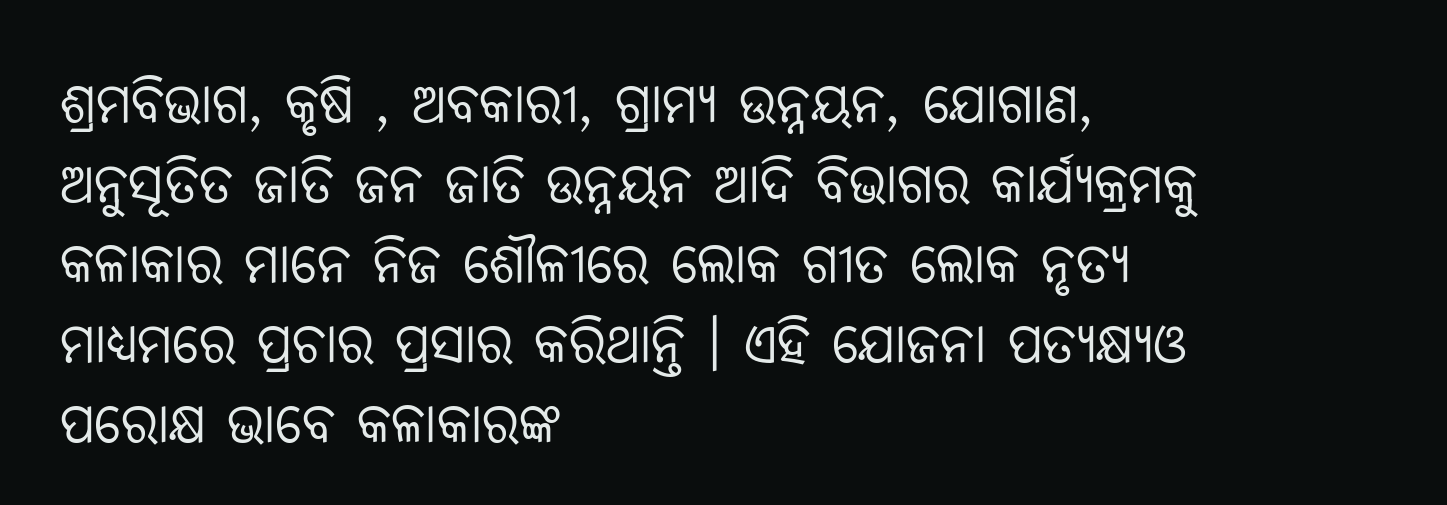ଶ୍ରମବିଭାଗ, କୃଷି , ଅବକାରୀ, ଗ୍ରାମ୍ୟ ଉନ୍ନୟନ, ଯୋଗାଣ, ଅନୁସୂତିତ ଜାତି ଜନ ଜାତି ଉନ୍ନୟନ ଆଦି ବିଭାଗର କାର୍ଯ୍ୟକ୍ରମକୁ କଳାକାର ମାନେ ନିଜ ଶୌଳୀରେ ଲୋକ ଗୀତ ଲୋକ ନୃତ୍ୟ ମାଧ୍ୟମରେ ପ୍ରଚାର ପ୍ରସାର କରିଥାନ୍ତି । ଏହି ଯୋଜନା ପତ୍ୟକ୍ଷ୍ୟଓ ପରୋକ୍ଷ ଭାବେ କଳାକାରଙ୍କ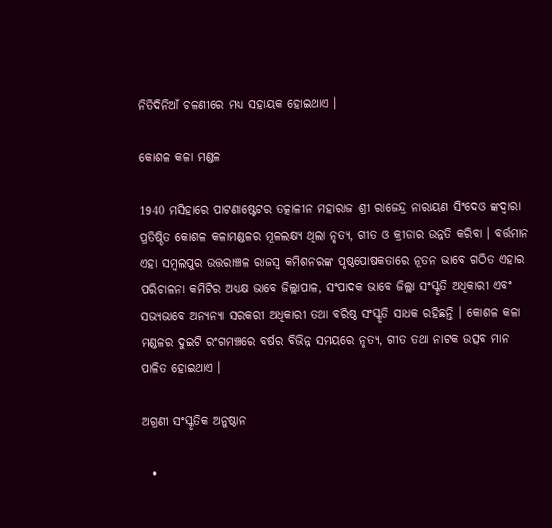ନିତିଦିନିଆଁ ଚଳଣୀରେ ମଧ୍ୟ ସହାୟକ ହୋଇଥାଏ ।

କୋଶଳ କଳା ମଣ୍ଡଳ

1940 ମସିହାରେ ପାଟଣାଷ୍ଟେଟର ତତ୍କାଳୀନ ମହାରାଜ ଶ୍ରୀ ରାଜେନ୍ଦ୍ର ନାରାୟଣ ସିଂଦେଓ ଙ୍କଦ୍ବାରା ପ୍ରତିଷ୍ଠିତ କୋଶଳ କଳାମଣ୍ଡଳର ମୂଳଲକ୍ଷ୍ୟ ଥିଲା ନୃତ୍ୟ, ଗୀତ ଓ କ୍ରୀଡାର ଉନ୍ନତି କରିବା । ବର୍ତ୍ତମାନ ଏହା ସମ୍ବଲପୁର ଉତ୍ତରାଞ୍ଚଳ ରାଜସ୍ବ କମିଶନରଙ୍କ ପୃଷ୍ଠପୋଷକତାରେ ନୂତନ ଭାବେ ଗଠିତ ଏହାର ପରିଚାଳନା କମିଟିର ଅଧ୍ୟକ୍ଷ ଭାବେ ଜିଲ୍ଲାପାଳ, ସଂପାଦକ ଭାବେ ଜିଲ୍ଲା ସଂସ୍କୃତି ଅଧିକାରୀ ଏବଂ ସଭ୍ୟଭାବେ ଅନ୍ୟନ୍ୟା ସରକରୀ ଅଧିକାରୀ ତଥା ବରିଷ୍ଠ ସଂସ୍କୃତି ସାଧକ ରହିଛନ୍ତି । କୋଶଳ କଳା ମଣ୍ଡଳର ଦୁଇଟି ରଂଗମଞ୍ଚରେ ବର୍ଷର ବିଭିନ୍ନ ସମୟରେ ନୃତ୍ୟ, ଗୀତ ତଥା ନାଟକ ଉତ୍ସବ ମାନ ପାଳିତ ହୋଇଥାଏ ।

ଅଗ୍ରଣୀ ସଂସ୍କୃତିକ ଅନୁଷ୍ଠାନ

  •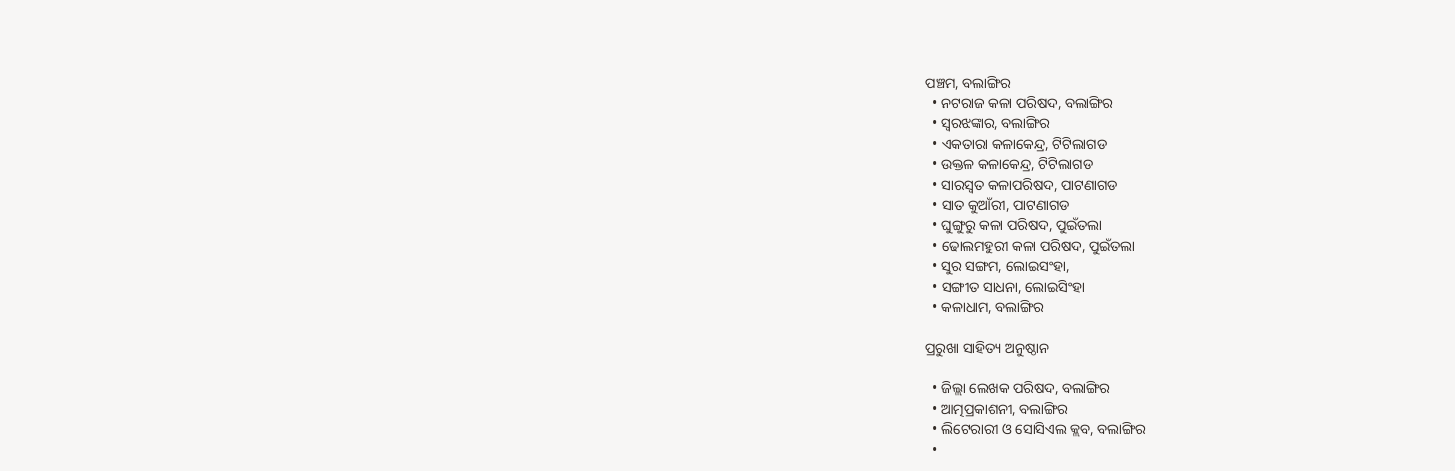ପଞ୍ଚମ, ବଲାଙ୍ଗିର
  • ନଟରାଜ କଳା ପରିଷଦ, ବଲାଙ୍ଗିର
  • ସ୍ବରଝଙ୍କାର, ବଲାଙ୍ଗିର
  • ଏକତାରା କଳାକେନ୍ଦ୍ର, ଟିଟିଲାଗଡ
  • ଉକ୍ତଳ କଳାକେନ୍ଦ୍ର, ଟିଟିଲାଗଡ
  • ସାରସ୍ବତ କଳାପରିଷଦ, ପାଟଣାଗଡ
  • ସାତ କୁଆଁରୀ, ପାଟଣାଗଡ
  • ଘୁଙ୍ଗୁରୁ କଳା ପରିଷଦ, ପୁଇଁତଲା
  • ଢୋଲମହୁରୀ କଳା ପରିଷଦ, ପୁଇଁତଲା
  • ସୁର ସଙ୍ଗମ, ଲୋଇସଂହା,
  • ସଙ୍ଗୀତ ସାଧନା, ଲୋଇସିଂହା
  • କଳାଧାମ, ବଲାଙ୍ଗିର

ପ୍ରରୁଖା ସାହିତ୍ୟ ଅନୁଷ୍ଠାନ

  • ଜିଲ୍ଲା ଲେଖକ ପରିଷଦ, ବଲାଙ୍ଗିର
  • ଆତ୍ମପ୍ରକାଶନୀ, ବଲାଙ୍ଗିର
  • ଲିଟେରାରୀ ଓ ସୋସିଏଲ କ୍ଲବ, ବଲାଙ୍ଗିର
  •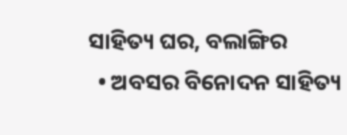ସାହିତ୍ୟ ଘର, ବଲାଙ୍ଗିର
  • ଅବସର ବିନୋଦନ ସାହିତ୍ୟ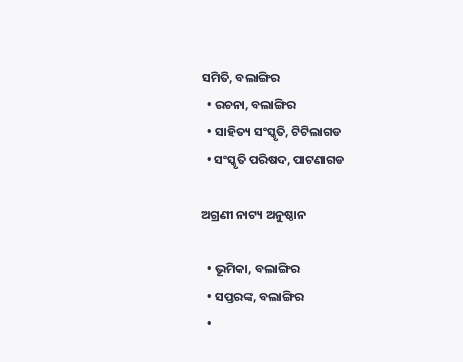ସମିତି, ବଲାଙ୍ଗିର
  • ରଚନା, ବଲାଙ୍ଗିର
  • ସାହିତ୍ୟ ସଂସ୍କୃତି, ଟିଟିଲାଗଡ
  • ସଂସ୍କୃତି ପରିଷଦ, ପାଟଣାଗଡ

ଅଗ୍ରଣୀ ନାଟ୍ୟ ଅନୁଷ୍ଠାନ

  • ଭୂମିକା, ବଲାଙ୍ଗିର
  • ସପ୍ତରଙ୍କ, ବଲାଙ୍ଗିର
  •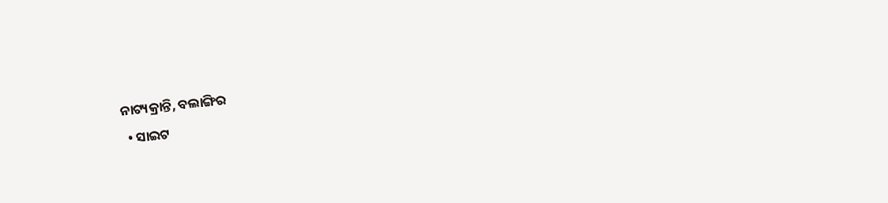ନାଟ୍ୟକ୍ରାନ୍ତି, ବଲାଙ୍ଗିର
  • ସାଇଟ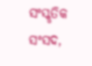ସଂସ୍କୃତିକ ସଂସଦ,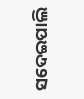ସଦେଇପାଲି